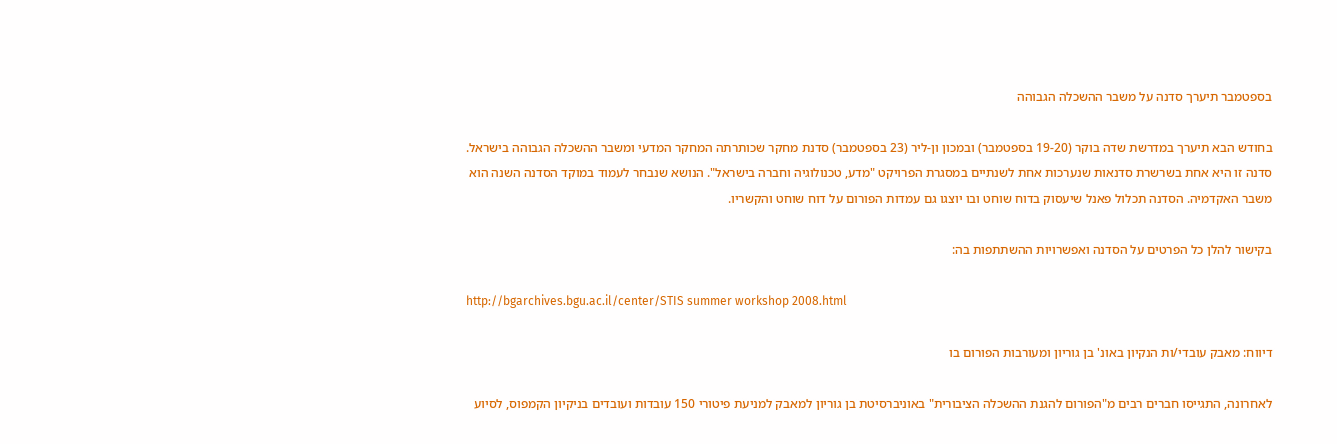בספטמבר תיערך סדנה על משבר ההשכלה הגבוהה

בחודש הבא תיערך במדרשת שדה בוקר (19-20 בספטמבר) ובמכון ון-ליר (23 בספטמבר) סדנת מחקר שכותרתה המחקר המדעי ומשבר ההשכלה הגבוהה בישראל. סדנה זו היא אחת בשרשרת סדנאות שנערכות אחת לשנתיים במסגרת הפרויקט "מדע, טכנולוגיה וחברה בישראל". הנושא שנבחר לעמוד במוקד הסדנה השנה הוא משבר האקדמיה. הסדנה תכלול פאנל שיעסוק בדוח שוחט ובו יוצגו גם עמדות הפורום על דוח שוחט והקשריו.

בקישור להלן כל הפרטים על הסדנה ואפשרויות ההשתתפות בה:

http://bgarchives.bgu.ac.il/center/STIS summer workshop 2008.html

דיווח: מאבק עובדי/ות הנקיון באונ' בן גוריון ומעורבות הפורום בו

לאחרונה, התגייסו חברים רבים מ"הפורום להגנת ההשכלה הציבורית" באוניברסיטת בן גוריון למאבק למניעת פיטורי 150 עובדות ועובדים בניקיון הקמפוס, לסיוע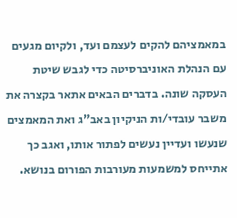במאמציהם להקים לעצמם ועד, ולקיום מגעים עם הנהלת האוניברסיטה כדי לגבש שיטת העסקה שונה. בדברים הבאים אתאר בקצרה את משבר עובדי/ות הניקיון באב"ג ואת המאמצים שנעשו ועדיין נעשים לפתור אותו, ואגב כך אתייחס למשמעות מעורבות הפורום בנושא.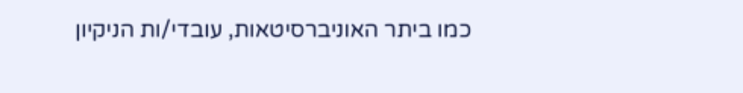כמו ביתר האוניברסיטאות, עובדי/ות הניקיון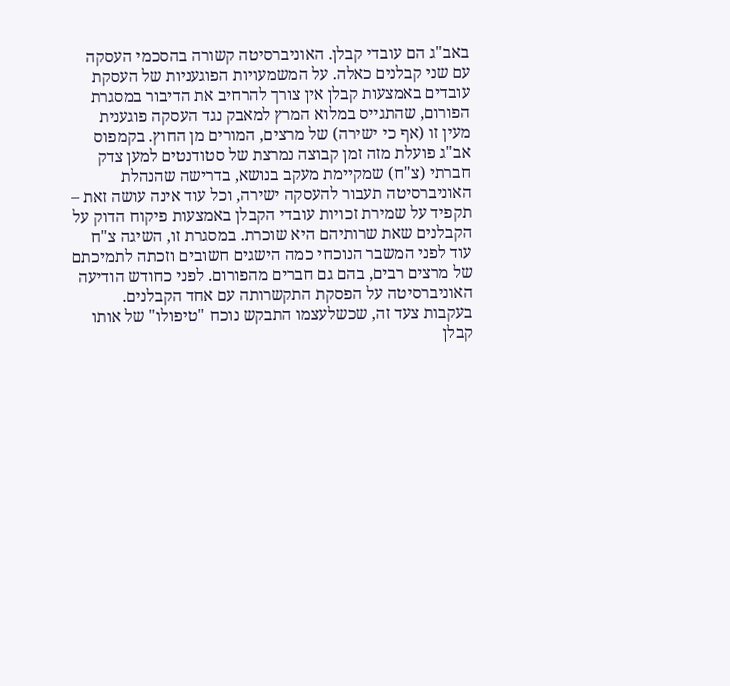באב"ג הם עובדי קבלן. האוניברסיטה קשורה בהסכמי העסקה עם שני קבלנים כאלה. על המשמעויות הפוגעניות של העסקת עובדים באמצעות קבלן אין צורך להרחיב את הדיבור במסגרת הפורום, שהתגייס במלוא המרץ למאבק נגד העסקה פוגענית מעין זו (אף כי ישירה) של מרצים, המורים מן החוץ. בקמפוס אב"ג פועלת מזה זמן קבוצה נמרצת של סטודנטים למען צדק חברתי (צ"ח) שמקיימת מעקב בנושא, בדרישה שהנהלת האוניברסיטה תעבור להעסקה ישירה, וכל עוד אינה עושה זאת – תקפיד על שמירת זכויות עובדי הקבלן באמצעות פיקוח הדוק על הקבלנים שאת שרותיהם היא שוכרת. במסגרת זו, השיגה צ"ח עוד לפני המשבר הנוכחי כמה הישגים חשובים וזכתה לתמיכתם של מרצים רבים, בהם גם חברים מהפורום. לפני כחודש הודיעה האוניברסיטה על הפסקת התקשרותה עם אחד הקבלנים. בעקבות צעד זה, שכשלעצמו התבקש נוכח "טיפולו" של אותו קבלן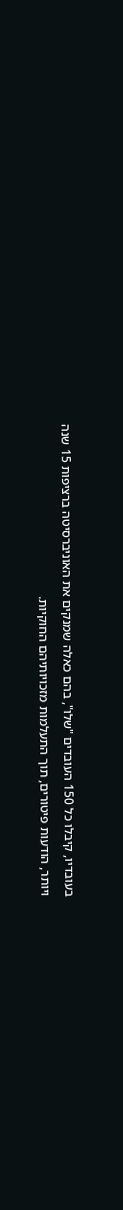בעובדיו, קיבלו כל 150 העובדים "שלו", בהם כאלה שמנקים את האוניברסיטה ברציפות 15 שנה ויותר, הודעות פיטורים, תוך התעלמות מזכויותיהם החוקיות.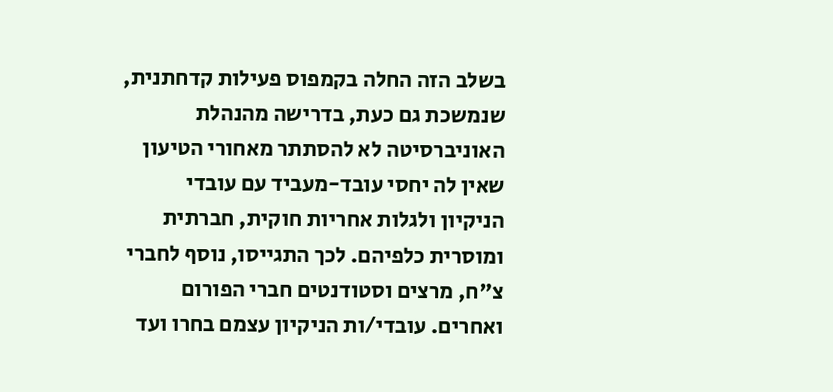בשלב הזה החלה בקמפוס פעילות קדחתנית, שנמשכת גם כעת, בדרישה מהנהלת האוניברסיטה לא להסתתר מאחורי הטיעון שאין לה יחסי עובד-מעביד עם עובדי הניקיון ולגלות אחריות חוקית, חברתית ומוסרית כלפיהם. לכך התגייסו, נוסף לחברי צ"ח, מרצים וסטודנטים חברי הפורום ואחרים. עובדי/ות הניקיון עצמם בחרו ועד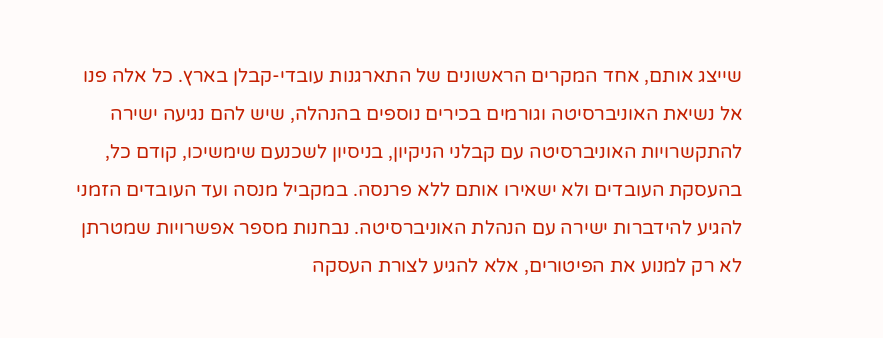שייצג אותם, אחד המקרים הראשונים של התארגנות עובדי-קבלן בארץ. כל אלה פנו אל נשיאת האוניברסיטה וגורמים בכירים נוספים בהנהלה, שיש להם נגיעה ישירה להתקשרויות האוניברסיטה עם קבלני הניקיון, בניסיון לשכנעם שימשיכו, קודם כל, בהעסקת העובדים ולא ישאירו אותם ללא פרנסה. במקביל מנסה ועד העובדים הזמני להגיע להידברות ישירה עם הנהלת האוניברסיטה. נבחנות מספר אפשרויות שמטרתן לא רק למנוע את הפיטורים, אלא להגיע לצורת העסקה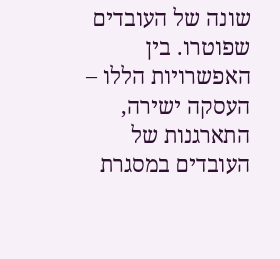שונה של העובדים שפוטרו. בין האפשרויות הללו – העסקה ישירה, התארגנות של העובדים במסגרת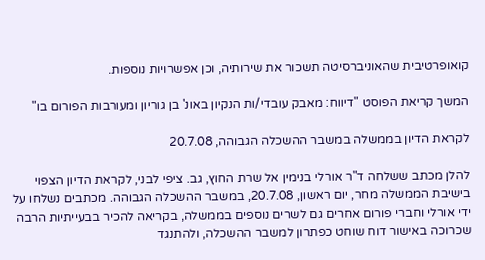קואופרטיבית שהאוניברסיטה תשכור את שירותיה, וכן אפשרויות נוספות.

המשך קריאת הפוסט "דיווח: מאבק עובדי/ות הנקיון באונ' בן גוריון ומעורבות הפורום בו"

לקראת הדיון בממשלה במשבר ההשכלה הגבוהה, 20.7.08

להלן מכתב ששלחה ד"ר אורלי בנימין אל שרת החוץ, גב. ציפי לבני, לקראת הדיון הצפוי בישיבת הממשלה מחר, יום ראשון, 20.7.08, במשבר ההשכלה הגבוהה. מכתבים נשלחו על ידי אורלי וחברי פורום אחרים גם לשרים נוספים בממשלה, בקריאה להכיר בבעייתיות הרבה שכרוכה באישור דוח שוחט כפתרון למשבר ההשכלה, ולהתנגד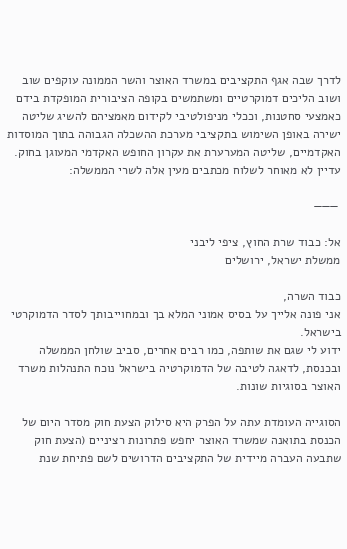לדרך שבה אגף התקציבים במשרד האוצר והשר הממונה עוקפים שוב ושוב הליכים דמוקרטיים ומשתמשים בקופה הציבורית המופקדת בידם כאמצעי סחטנות, וככלי מניפולטיבי לקידום מאמציהם להשיג שליטה ישירה באופן השימוש בתקציבי מערכת ההשכלה הגבוהה בתוך המוסדות האקדמיים, שליטה המערערת את עקרון החופש האקדמי המעוגן בחוק. עדיין לא מאוחר לשלוח מכתבים מעין אלה לשרי הממשלה:

 ———

אל: כבוד שרת החוץ, ציפי ליבני
ממשלת ישראל, ירושלים

כבוד השרה,
אני פונה אלייך על בסיס אמוני המלא בך ובמחוייבותך לסדר הדמוקרטי בישראל.
ידוע לי שגם את שותפה, כמו רבים אחרים, סביב שולחן הממשלה ובכנסת, לדאגה לטיבה של הדמוקרטיה בישראל נוכח התנהלות משרד האוצר בסוגיות שונות.

הסוגייה העומדת עתה על הפרק היא סילוק הצעת חוק מסדר היום של הכנסת בתואנה שמשרד האוצר יחפש פתרונות רציניים (הצעת חוק שתבעה העברה מיידית של התקציבים הדרושים לשם פתיחת שנת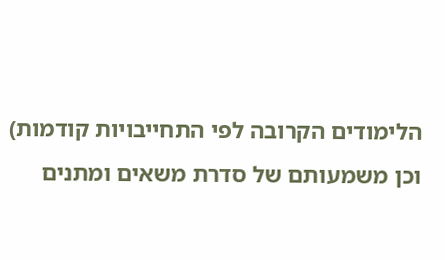הלימודים הקרובה לפי התחייבויות קודמות) וכן משמעותם של סדרת משאים ומתנים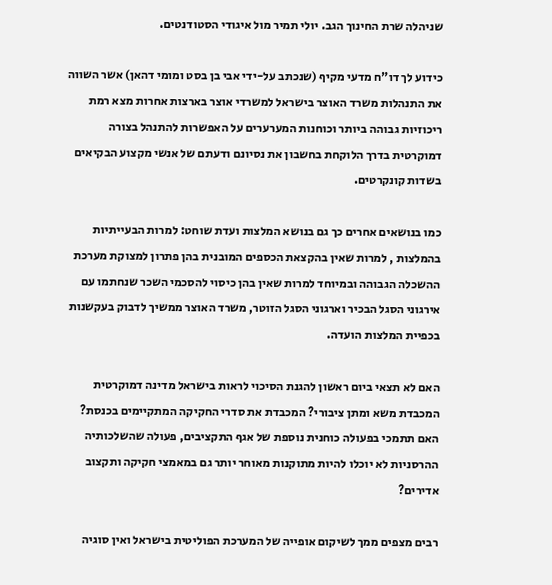שניהלה שרת החינוך הגב. יולי תמיר מול איגודי הסטודנטים.

כידוע לך דו"ח מדעי מקיף (שנכתב על-ידי אבי בן בסט ומומי דהאן) אשר השווה את התנהלות משרד האוצר בישראל למשרדי אוצר בארצות אחרות מצא רמת ריכוזיות גבוהה ביותר וכוחנות המערערים על האפשרות להתנהל בצורה דמוקרטית בדרך הלוקחת בחשבון את נסיונם ודעתם של אנשי מקצוע הבקיאים בשדות קונקרטים.

כמו בנושאים אחרים כך גם בנושא המלצות ועדת שוחט: למרות הבעייתיות בהמלצות , למרות שאין בהקצאת הכספים המובנית בהן פתרון למצוקת מערכת ההשכלה הגבוהה ובמיוחד למרות שאין בהן כיסוי להסכמי השכר שנחתמו עם אירגוני הסגל הבכיר וארגוני הסגל הזוטר, משרד האוצר ממשיך לדבוק בעקשנות בכפיית המלצות הועדה.

האם לא תצאי ביום ראשון להגנת הסיכוי לראות בישראל מדינה דמוקרטית המכבדת משא ומתן ציבורי? המכבדת את סדרי החקיקה המתקיימים בכנסת?
האם תתמכי בפעולה כוחנית נוספת של אגף התקציבים, פעולה שהשלכותיה ההרסניות לא יוכלו להיות מתוקנות מאוחר יותר גם במאמצי חקיקה ותקצוב אדירים?

רבים מצפים ממך לשיקום אופייה של המערכת הפוליטית בישראל ואין סוגיה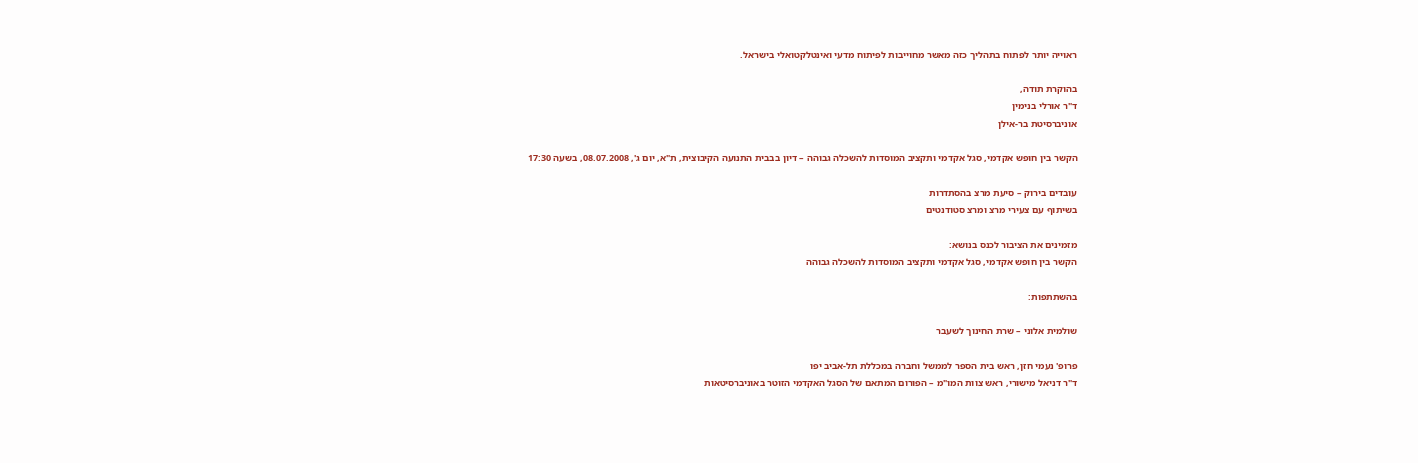ראוייה יותר לפתוח בתהליך כזה מאשר מחוייבות לפיתוח מדעי ואינטלקטואלי בישראל.

בהוקרת תודה,
ד"ר אורלי בנימין
אוניברסיטת בר-אילן

הקשר בין חופש אקדמי, סגל אקדמי ותקציב המוסדות להשכלה גבוהה – דיון בבבית התנועה הקיבוצית, ת"א, יום ג', 08.07.2008, בשעה 17:30

עובדים בירוק – סיעת מרצ בהסתדרות
בשיתוף עם צעירי מרצ ומרצ סטודנטים

מזמינים את הציבור לכנס בנושא:
הקשר בין חופש אקדמי, סגל אקדמי ותקציב המוסדות להשכלה גבוהה

בהשתתפות:

שולמית אלוני – שרת החינוך לשעבר

פרופ' נעמי חזן, ראש בית הספר לממשל וחברה במכללת תל-אביב יפו
ד"ר דניאל מישורי, ראש צוות המו"מ – הפורום המתאם של הסגל האקדמי הזוטר באוניברסיטאות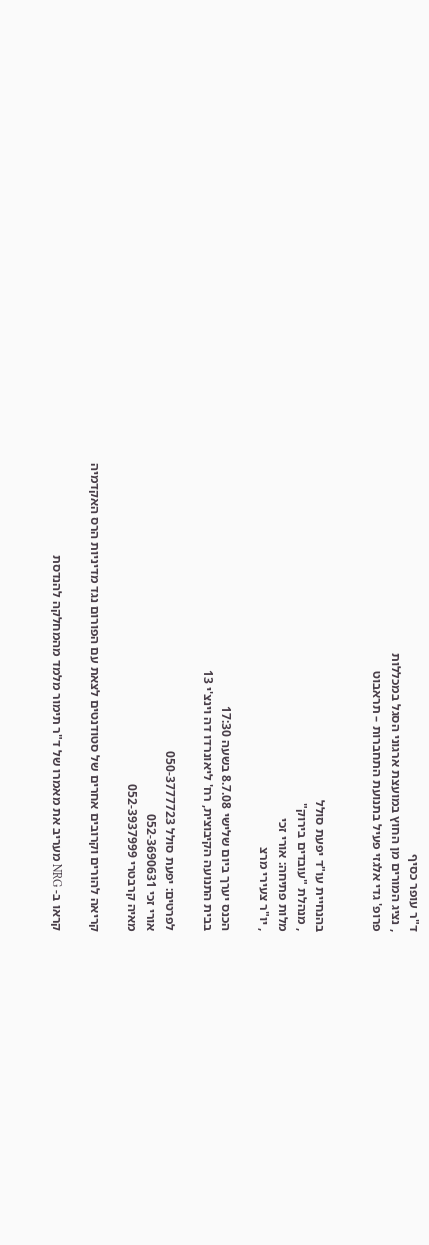ד"ר עופר כסיף
, נציג המורים מן החוץ במועצת ארגוני הסגל במכללות
פרופ' גדי אלגזי פעיל בתנועת התחברות – תראבוט


בהנחיית עו"ד יפעת סולל
, מנהלת "עובדים בירוק"
מלות פתיחה: אורי זכי
, יו"ר צעירי מרצ

הכנס יערך ביום שלישי 8.7.08 בשעה 17:30
בבית התנועה הקיבוצית, רח' ליאונרדו דה וינצ'י 13

לפרטים: יפעת סולל 050-3777723
אורי זכי 052-3690631
מאיה קרבטרי 052-3937999

קריאה להורים וקרובים אחרים של סטודנטים לצאת עם הפורום נגד מדיניות הרס האקדמיה

קראו ב- NRG מעריב את מאמרו של ד"ר תימור מלמד מהמחלקה להנדסת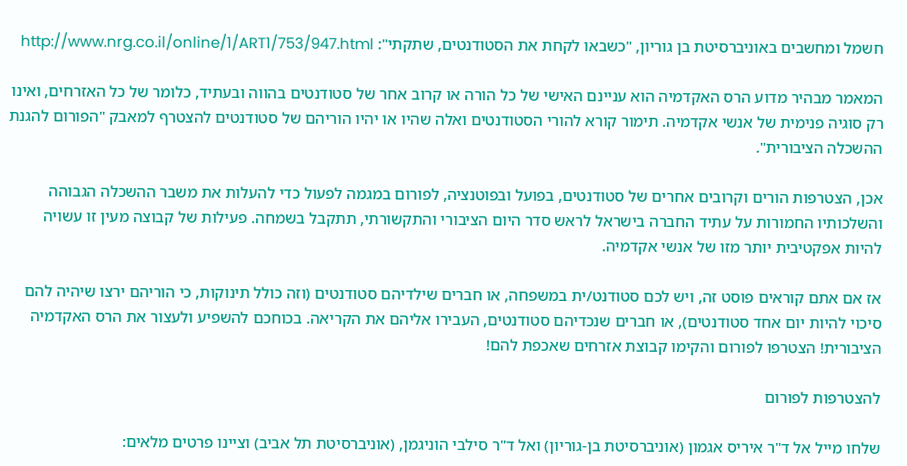חשמל ומחשבים באוניברסיטת בן גוריון, "כשבאו לקחת את הסטודנטים, שתקתי": http://www.nrg.co.il/online/1/ART1/753/947.html

המאמר מבהיר מדוע הרס האקדמיה הוא עניינם האישי של כל הורה או קרוב אחר של סטודנטים בהווה ובעתיד, כלומר של כל האזרחים, ואינו רק סוגיה פנימית של אנשי אקדמיה. תימור קורא להורי הסטודנטים ואלה שהיו או יהיו הוריהם של סטודנטים להצטרף למאבק "הפורום להגנת ההשכלה הציבורית".

אכן, הצטרפות הורים וקרובים אחרים של סטודנטים, בפועל ובפוטנציה, לפורום במגמה לפעול כדי להעלות את משבר ההשכלה הגבוהה והשלכותיו החמורות על עתיד החברה בישראל לראש סדר היום הציבורי והתקשורתי, תתקבל בשמחה. פעילות של קבוצה מעין זו עשויה להיות אפקטיבית יותר מזו של אנשי אקדמיה.

אז אם אתם קוראים פוסט זה, ויש לכם סטודנט/ית במשפחה, או חברים שילדיהם סטודנטים (וזה כולל תינוקות, כי הוריהם ירצו שיהיה להם סיכוי להיות יום אחד סטודנטים), או חברים שנכדיהם סטודנטים, העבירו אליהם את הקריאה. בכוחכם להשפיע ולעצור את הרס האקדמיה הציבורית! הצטרפו לפורום והקימו קבוצת אזרחים שאכפת להם!

להצטרפות לפורום

שלחו מייל אל ד"ר איריס אגמון (אוניברסיטת בן-גוריון) ואל ד"ר סילבי הוניגמן, (אוניברסיטת תל אביב) וציינו פרטים מלאים: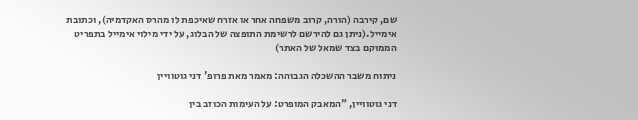שם, קירבה (הורה, קרוב משפחה אחר או אזרח שאיכפת לו מהרס האקדמיה), וכתובת אימייל.(ניתן גם להירשם לרשימת התופצה של הבלוג, על ידי מילוי אימייל בתפריט הממוקם בצד שמאל של האתר)

ניתוח משבר ההשכלה הגבוהה: מאמר מאת פרופ' דני גוטוויין

דני גוטוויין, "המאבק המופרט: על העימות הכוזב בין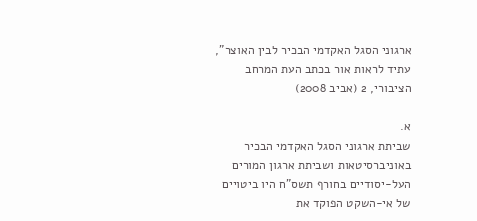ארגוני הסגל האקדמי הבכיר לבין האוצר", עתיד לראות אור בכתב העת המרחב הציבורי, 2 (אביב 2008)

א.
שביתת ארגוני הסגל האקדמי הבכיר באוניברסיטאות ושביתת ארגון המורים העל-יסודיים בחורף תשס"ח היו ביטויים של אי-השקט הפוקד את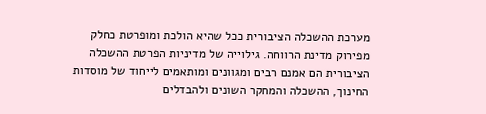מערכת ההשכלה הציבורית ככל שהיא הולכת ומופרטת כחלק מפירוק מדינת הרווחה. גילוייה של מדיניות הפרטת ההשכלה הציבורית הם אמנם רבים ומגוונים ומותאמים לייחוד של מוסדות החינוך, ההשכלה והמחקר השונים ולהבדלים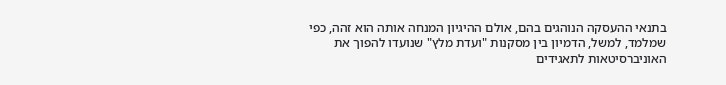בתנאי ההעסקה הנוהגים בהם, אולם ההיגיון המנחה אותה הוא זהה, כפי שמלמד, למשל, הדמיון בין מסקנות "ועדת מלץ" שנועדו להפוך את האוניברסיטאות לתאגידים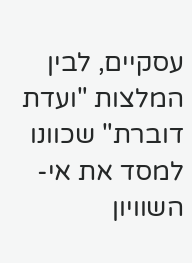עסקיים, לבין המלצות "ועדת דוברת" שכוונו למסד את אי-השוויון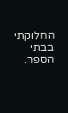החלוקתי בבתי הספר.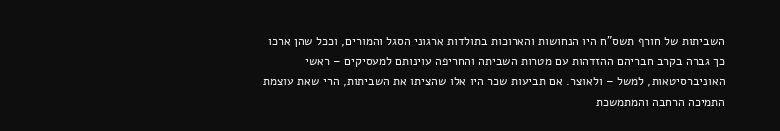השביתות של חורף תשס"ח היו הנחושות והארוכות בתולדות ארגוני הסגל והמורים, וככל שהן ארכו כך גברה בקרב חבריהם ההזדהות עם מטרות השביתה והחריפה עוינותם למעסיקים – ראשי האוניברסיטאות, למשל – ולאוצר. אם תביעות שכר היו אלו שהציתו את השביתות, הרי שאת עוצמת התמיכה הרחבה והמתמשכת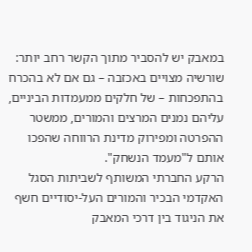במאבק יש להסביר מתוך הקשר רחב יותר: שורשיה מצויים באכזבה – גם אם לא בהכרח בהתפכחות – של חלקים ממעמדות הביניים, עליהם נמנים המרצים והמורים, ממשטר ההפרטה ומפירוק מדינת הרווחה שהפכו אותם ל"מעמד הנשחק".
הרקע החברתי המשותף לשביתות הסגל האקדמי הבכיר והמורים העל-יסודיים חשף את הניגוד בין דרכי המאבק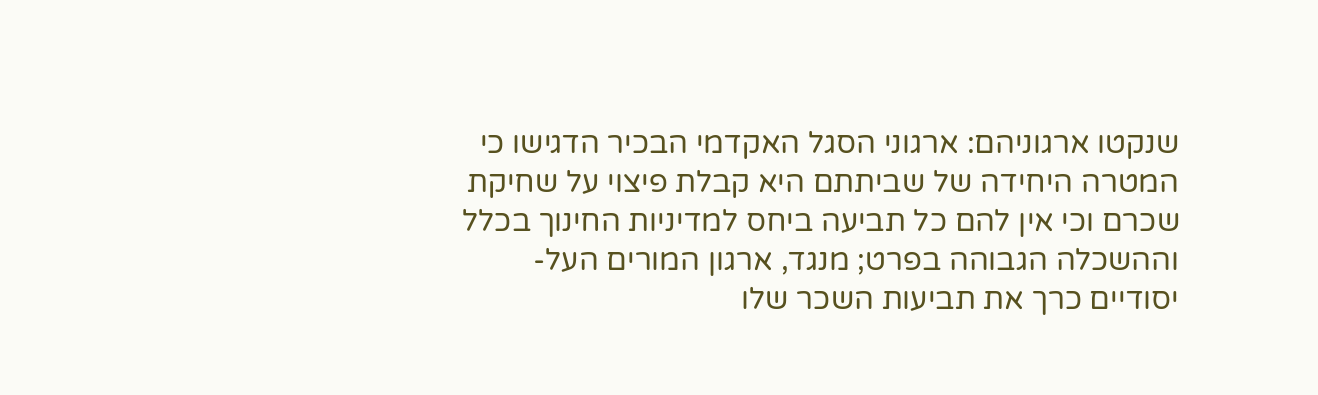שנקטו ארגוניהם: ארגוני הסגל האקדמי הבכיר הדגישו כי המטרה היחידה של שביתתם היא קבלת פיצוי על שחיקת שכרם וכי אין להם כל תביעה ביחס למדיניות החינוך בכלל וההשכלה הגבוהה בפרט; מנגד, ארגון המורים העל-יסודיים כרך את תביעות השכר שלו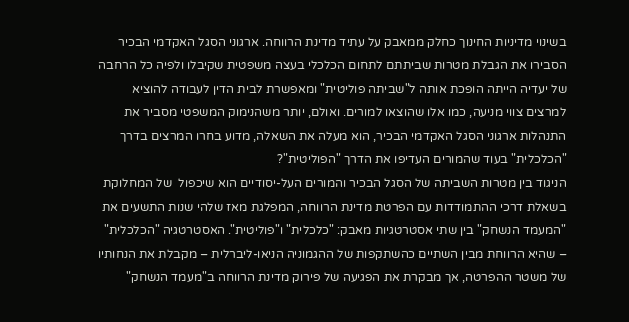בשינוי מדיניות החינוך כחלק ממאבק על עתיד מדינת הרווחה. ארגוני הסגל האקדמי הבכיר הסבירו את הגבלת מטרות שביתתם לתחום הכלכלי בעצה משפטית שקיבלו ולפיה כל הרחבה של יעדיה הייתה הופכת אותה ל"שביתה פוליטית" ומאפשרת לבית הדין לעבודה להוציא למרצים צווי מניעה, כמו אלו שהוצאו למורים. ואולם, יותר משהנימוק המשפטי מסביר את התנהלות ארגוני הסגל האקדמי הבכיר, הוא מעלה את השאלה, מדוע בחרו המרצים בדרך "הכלכלית" בעוד שהמורים העדיפו את הדרך "הפוליטית"?
הניגוד בין מטרות השביתה של הסגל הבכיר והמורים העל-יסודיים הוא שיכפול  של המחלוקת בשאלת דרכי ההתמודדות עם הפרטת מדינת הרווחה, המפלגת מאז שלהי שנות התשעים את "המעמד הנשחק" בין שתי אסטרטגיות מאבק: "כלכלית" ו"פוליטית". האסטרטגיה "הכלכלית" – שהיא הרווחת מבין השתיים כהשתקפות של ההגמוניה הניאו-ליברלית – מקבלת את הנחותיו של משטר ההפרטה, אך מבקרת את הפגיעה של פירוק מדינת הרווחה ב"מעמד הנשחק"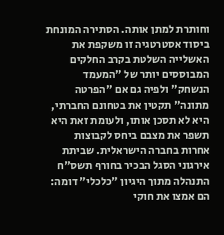וחותרת למתן אותה. הסתירה המונחת ביסוד אסטרטגיה זו משקפת את האשלייה השלטת בקרב החלקים המבוססים יותר של "המעמד הנשחק" ולפיה גם אם "הפרטה מתונה" תקטין את בטחונם החברתי, היא לא תסכן אותו, ולעומת זאת היא תשפר את מצבם ביחס לקבוצות אחרות בחברה הישראלית. שביתת אירגוני הסגל הבכיר בחורף תשס"ח התנהלה מתוך היגיון "כלכלי" דומה: הם אמצו את חוקי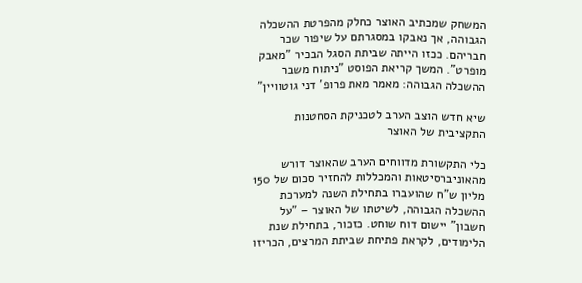המשחק שמכתיב האוצר כחלק מהפרטת ההשכלה הגבוהה, אך נאבקו במסגרתם על שיפור שכר חבריהם. ככזו הייתה שביתת הסגל הבכיר "מאבק מופרט". המשך קריאת הפוסט "ניתוח משבר ההשכלה הגבוהה: מאמר מאת פרופ' דני גוטוויין"

שיא חדש הוצב הערב לטכניקת הסחטנות התקציבית של האוצר

כלי התקשורת מדווחים הערב שהאוצר דורש מהאוניברסיטאות והמכללות להחזיר סכום של 150 מליון ש"ח שהועברו בתחילת השנה למערכת ההשכלה הגבוהה, לשיטתו של האוצר – "על חשבון" יישום דוח שוחט. כזכור, בתחילת שנת הלימודים, לקראת פתיחת שביתת המרצים, הכריזו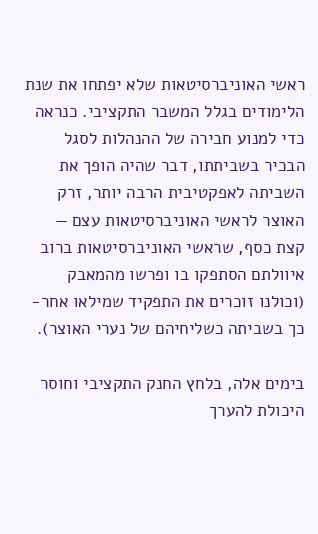ראשי האוניברסיטאות שלא יפתחו את שנת הלימודים בגלל המשבר התקציבי. כנראה כדי למנוע חבירה של ההנהלות לסגל הבכיר בשביתתו, דבר שהיה הופך את השביתה לאפקטיבית הרבה יותר, זרק האוצר לראשי האוניברסיטאות עצם — קצת כסף, שראשי האוניברסיטאות ברוב איוולתם הסתפקו בו ופרשו מהמאבק (וכולנו זוכרים את התפקיד שמילאו אחר-כך בשביתה כשליחיהם של נערי האוצר).

בימים אלה, בלחץ החנק התקציבי וחוסר היכולת להערך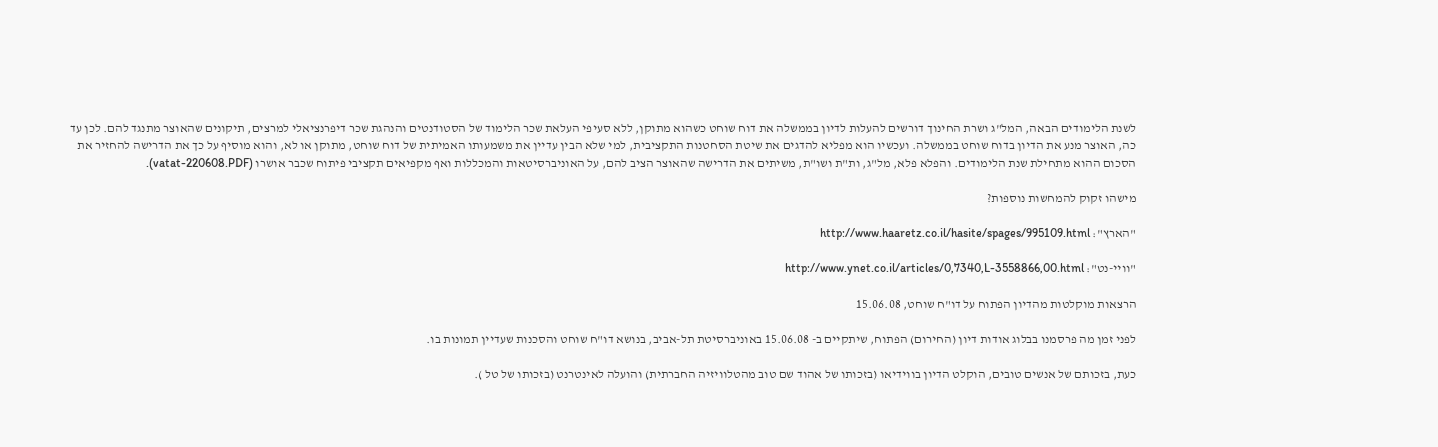לשנת הלימודים הבאה, המל"ג ושרת החינוך דורשים להעלות לדיון בממשלה את דוח שוחט כשהוא מתוקן, ללא סעיפי העלאת שכר הלימוד של הסטודנטים והנהגת שכר דיפרנציאלי למרצים, תיקונים שהאוצר מתנגד להם. לכן עד כה, האוצר מנע את הדיון בדוח שוחט בממשלה. ועכשיו הוא מפליא להדגים את שיטת הסחטנות התקציבית, למי שלא הבין עדיין את משמעותו האמיתית של דוח שוחט, מתוקן או לא, והוא מוסיף על כך את הדרישה להחזיר את הסכום ההוא מתחילת שנת הלימודים. והפלא פלא, מל"ג, ות"ת ושו"ת, משיתים את הדרישה שהאוצר הציב להם, על האוניברסיטאות והמכללות ואף מקפיאים תקציבי פיתוח שכבר אושרו (vatat-220608.PDF).

מישהו זקוק להמחשות נוספות?

"הארץ": http://www.haaretz.co.il/hasite/spages/995109.html

"וויי-נט": http://www.ynet.co.il/articles/0,7340,L-3558866,00.html

הרצאות מוקלטות מהדיון הפתוח על דו"ח שוחט, 15.06.08

לפני זמן מה פרסמנו בבלוג אודות דיון (החירום) הפתוח, שיתקיים ב- 15.06.08 באוניברסיטת תל-אביב, בנושא דו"ח שוחט והסכנות שעדיין תמונות בו.

כעת, בזכותם של אנשים טובים, הוקלט הדיון בווידיאו (בזכותו של אהוד שם טוב מהטלוויזיה החברתית) והועלה לאינטרנט (בזכותו של טל ).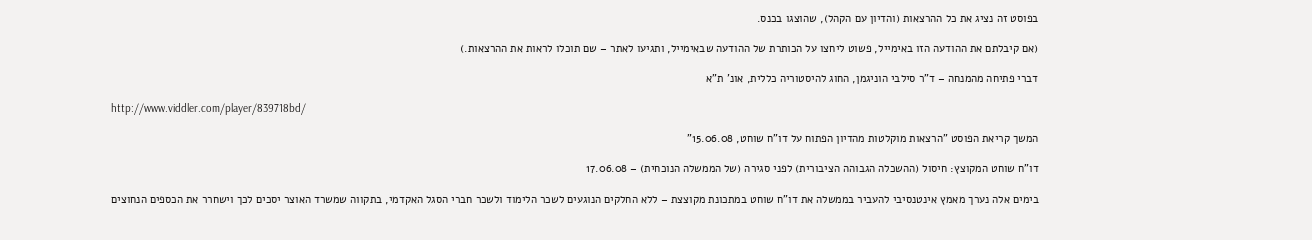בפוסט זה נציג את כל ההרצאות (והדיון עם הקהל), שהוצגו בכנס.

(אם קיבלתם את ההודעה הזו באימייל, פשוט ליחצו על הכותרת של ההודעה שבאימייל, ותגיעו לאתר – שם תוכלו לראות את ההרצאות.)

דברי פתיחה מהמנחה – ד"ר סילבי הוניגמן, החוג להיסטוריה כללית, אונ' ת"א

http://www.viddler.com/player/839718bd/

המשך קריאת הפוסט "הרצאות מוקלטות מהדיון הפתוח על דו"ח שוחט, 15.06.08"

דו"ח שוחט המקוצץ: חיסול (ההשכלה הגבוהה הציבורית) לפני סגירה (של הממשלה הנוכחית) – 17.06.08

בימים אלה נערך מאמץ אינטנסיבי להעביר בממשלה את דו"ח שוחט במתכונת מקוצצת – ללא החלקים הנוגעים לשכר הלימוד ולשכר חברי הסגל האקדמי, בתקווה שמשרד האוצר יסכים לכך וישחרר את הכספים הנחוצים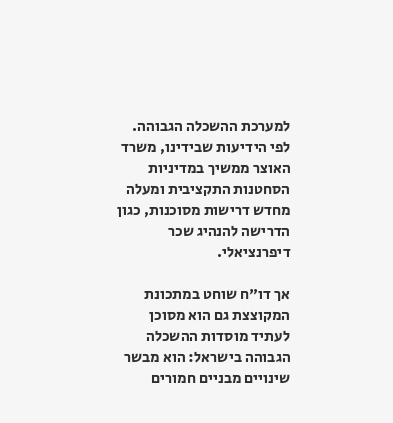למערכת ההשכלה הגבוהה. לפי הידיעות שבידינו, משרד האוצר ממשיך במדיניות הסחטנות התקציבית ומעלה מחדש דרישות מסוכנות, כגון הדרישה להנהיג שכר דיפרנציאלי.

אך דו"ח שוחט במתכונת המקוצצת גם הוא מסוכן לעתיד מוסדות ההשכלה הגבוהה בישראל: הוא מבשר שינויים מבניים חמורים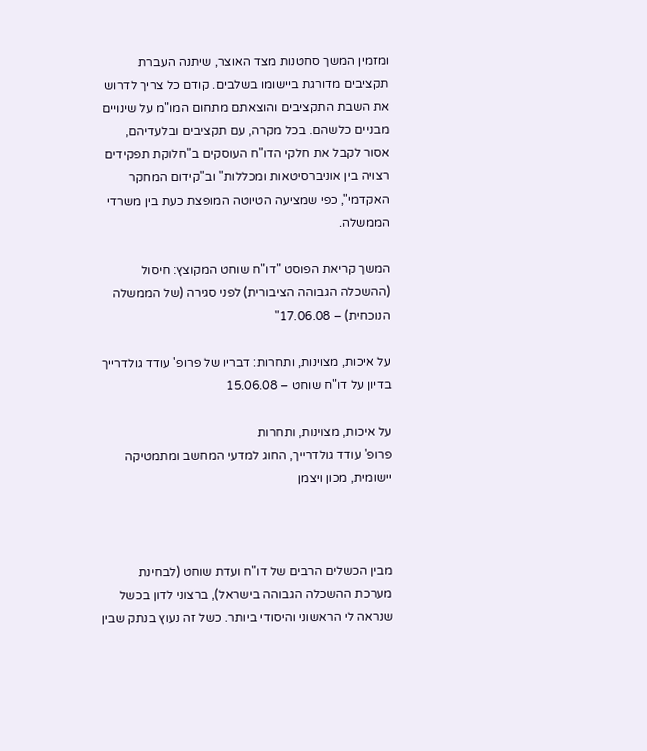ומזמין המשך סחטנות מצד האוצר, שיתנה העברת תקציבים מדורגת ביישומו בשלבים. קודם כל צריך לדרוש את השבת התקציבים והוצאתם מתחום המו"מ על שינויים מבניים כלשהם. בכל מקרה, עם תקציבים ובלעדיהם, אסור לקבל את חלקי הדו"ח העוסקים ב"חלוקת תפקידים רצויה בין אוניברסיטאות ומכללות" וב"קידום המחקר האקדמי", כפי שמציעה הטיוטה המופצת כעת בין משרדי הממשלה.

המשך קריאת הפוסט "דו"ח שוחט המקוצץ: חיסול (ההשכלה הגבוהה הציבורית) לפני סגירה (של הממשלה הנוכחית) – 17.06.08"

על איכות, מצוינות, ותחרות: דבריו של פרופ' עודד גולדרייך בדיון על דו"ח שוחט – 15.06.08

על איכות, מצוינות, ותחרות
פרופ' עודד גולדרייך, החוג למדעי המחשב ומתמטיקה יישומית, מכון ויצמן



מבין הכשלים הרבים של דו"ח ועדת שוחט (לבחינת מערכת ההשכלה הגבוהה בישראל), ברצוני לדון בכשל שנראה לי הראשוני והיסודי ביותר. כשל זה נעוץ בנתק שבין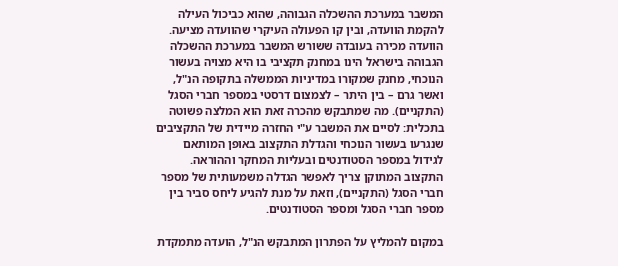המשבר במערכת ההשכלה הגבוהה, שהוא כביכול העילה להקמת הוועדה, ובין קו הפעולה העיקרי שהוועדה מציעה.
הוועדה מכירה בעובדה ששורש המשבר במערכת ההשכלה הגבוהה בישראל הינו במחנק תקציבי בו היא מצויה בעשור הנוכחי, מחנק שמקורו במדיניות הממשלה בתקופה הנ"ל, ואשר גרם – בין היתר – לצמצום דרסטי במספר חברי הסגל (התקניים). מה שמתבקש מהכרה זאת הוא המלצה פשוטה בתכלית: לסיים את המשבר ע"י החזרה מיידית של התקציבים שנגרעו בעשור הנוכחי והגדלת התקצוב באופן המותאם לגידול במספר הסטודנטים ובעליות המחקר וההוראה. התקצוב המתוקן צריך לאפשר הגדלה משמעותית של מספר חברי הסגל (התקניים), וזאת על מנת להגיע ליחס סביר בין מספר חברי הסגל ומספר הסטודנטים.

במקום להמליץ על הפתרון המתבקש הנ"ל, הועדה מתמקדת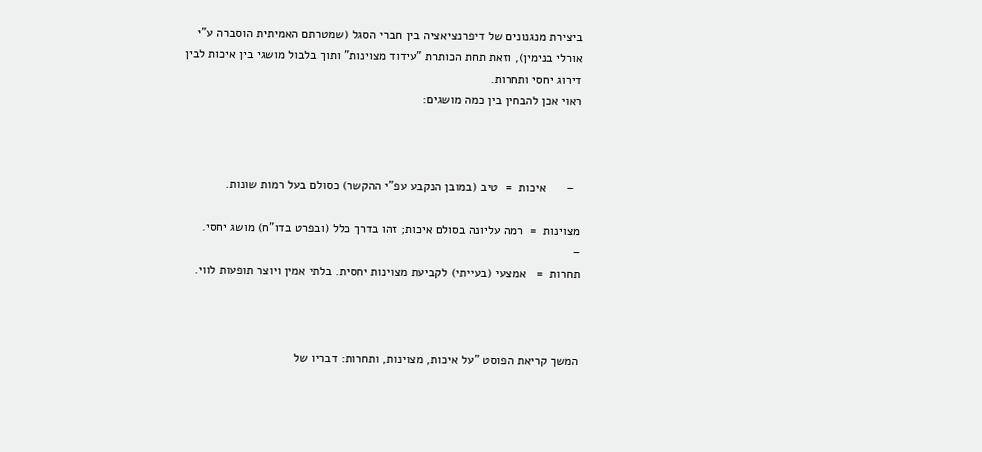ביצירת מנגנונים של דיפרנציאציה בין חברי הסגל (שמטרתם האמיתית הוסברה ע"י
אורלי בנימין), וזאת תחת הכותרת "עידוד מצוינות" ותוך בלבול מושגי בין איכות לבין דירוג יחסי ותחרות.
ראוי אכן להבחין בין כמה מושגים:



  –      איכות  =  טיב (במובן הנקבע עפ"י ההקשר) כסולם בעל רמות שונות.

מצוינות  =  רמה עליונה בסולם איכות; זהו בדרך כלל (ובפרט בדו"ח) מושג יחסי.
–
תחרות  =   אמצעי (בעייתי) לקביעת מצוינות יחסית. בלתי אמין ויוצר תופעות לווי.



המשך קריאת הפוסט "על איכות, מצוינות, ותחרות: דבריו של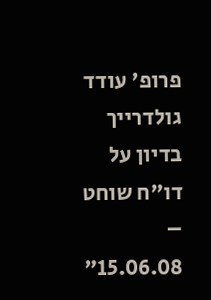פרופ' עודד גולדרייך בדיון על דו"ח שוחט – 15.06.08"